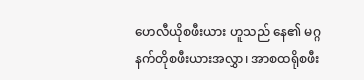ဟေလီယိုစဖီးယား ဟူသည် နေ၏ မဂ္ဂနက်တိုစဖီးယားအလွှာ၊ အာစထရိုစဖီး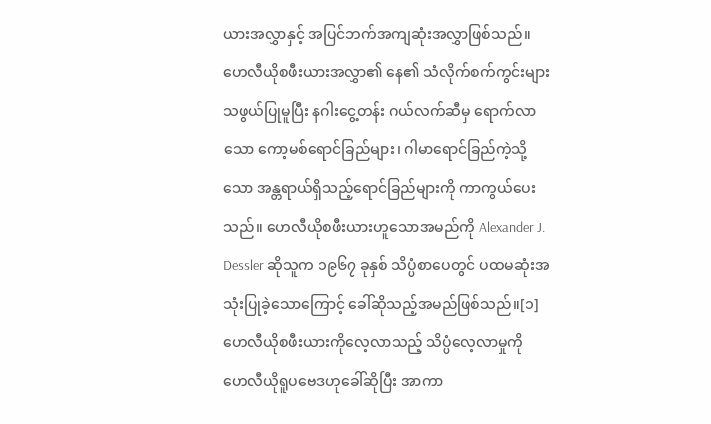ယားအလွှာနှင့် အပြင်ဘက်အကျဆုံးအလွှာဖြစ်သည်။ ဟေလီယိုစဖီးယားအလွှာ၏ နေ၏ သံလိုက်စက်ကွင်းများသဖွယ်ပြုမူပြီး နဂါးငွေ့တန်း ဂယ်လက်ဆီမှ ရောက်လာသော ကော့မစ်ရောင်ခြည်များ၊ ဂါမာရောင်ခြည်ကဲ့သို့သော အန္တရာယ်ရှိသည့်ရောင်ခြည်များကို ကာကွယ်ပေးသည်။ ဟေလီယိုစဖီးယားဟူသောအမည်ကို Alexander J. Dessler ဆိုသူက ၁၉၆၇ ခုနှစ် သိပ္ပံစာပေတွင် ပထမဆုံးအသုံးပြုခဲ့သောကြောင့် ခေါ်ဆိုသည့်အမည်ဖြစ်သည်။[၁] ဟေလီယိုစဖီးယားကိုလေ့လာသည့် သိပ္ပံလေ့လာမှုကို ဟေလီယိုရူပဗေဒဟုခေါ်ဆိုပြီး အာကာ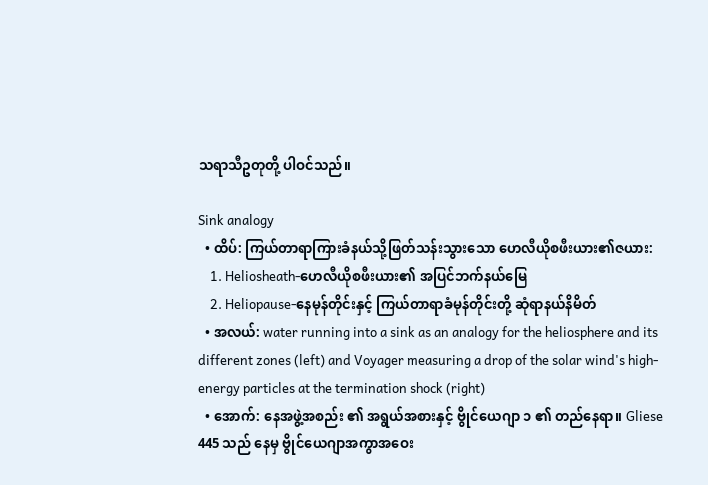သရာသီဥတုတို့ ပါဝင်သည်။

Sink analogy
  • ထိပ်: ကြယ်တာရာကြားခံနယ်သို့ဖြတ်သန်းသွားသော ဟေလီယိုစဖီးယား၏ဇယား:
    1. Heliosheath-ဟေလီယိုစဖီးယား၏ အပြင်ဘက်နယ်မြေ
    2. Heliopause-နေမုန်တိုင်းနှင့် ကြယ်တာရာခံမုန်တိုင်းတို့ ဆုံရာနယ်နိမိတ်
  • အလယ်: water running into a sink as an analogy for the heliosphere and its different zones (left) and Voyager measuring a drop of the solar wind's high-energy particles at the termination shock (right)
  • အောက်: နေအဖွဲ့အစည်း ၏ အရွယ်အစားနှင့် ဗွိုင်ယေဂျာ ၁ ၏ တည်နေရာ။ Gliese 445 သည် နေမှ ဗွိုင်ယေဂျာအကွာအဝေး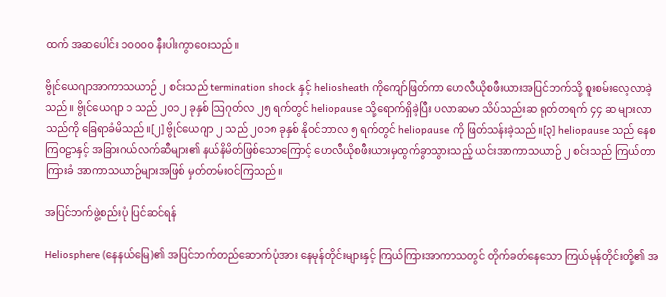ထက် အဆပေါင်း ၁၀၀၀၀ နီးပါးကွာဝေးသည်။

ဗွိုင်ယေဂျာအာကာသယာဉ် ၂ စင်းသည် termination shock နှင့် heliosheath ကိုကျော်ဖြတ်ကာ ဟေလီယိုစဖီးယားအပြင်ဘက်သို့ စူးစမ်းလေ့လာခဲ့သည်။ ဗွိုင်ယေဂျာ ၁ သည် ၂၀၁၂ ခုနှစ် ဩဂုတ်လ ၂၅ ရက်တွင် heliopause သို့ရောက်ရှိခဲ့ပြီး ပလာဆမာ သိပ်သည်းဆ ရုတ်တရက် ၄၄ ဆ များလာသည်ကို ခြေရာခံမိသည်။[၂] ဗွိုင်ယေဂျာ ၂ သည် ၂၀၁၈ ခုနှစ် နိုဝင်ဘာလ ၅ ရက်တွင် heliopause ကို ဖြတ်သန်းခဲ့သည်။[၃] heliopause သည် နေစကြဝဠာနှင့် အခြားဂယ်လက်ဆီများ၏ နယ်နိမိတ်ဖြစ်သောကြောင့် ဟေလီယိုစဖီးယားမှထွက်ခွာသွားသည့် ယင်းအာကာသယာဉ် ၂ စင်းသည် ကြယ်တာကြားခံ အာကာသယာဉ်များအဖြစ် မှတ်တမ်းဝင်ကြသည်။

အပြင်ဘက်ဖွဲ့စည်းပုံ ပြင်ဆင်ရန်

Heliosphere (နေနယ်မြေ)၏ အပြင်ဘက်တည်ဆောက်ပုံအား နေမုန်တိုင်းများနှင့် ကြယ်ကြားအာကာသတွင် တိုက်ခတ်နေသော ကြယ်မုန်တိုင်းတို့၏ အ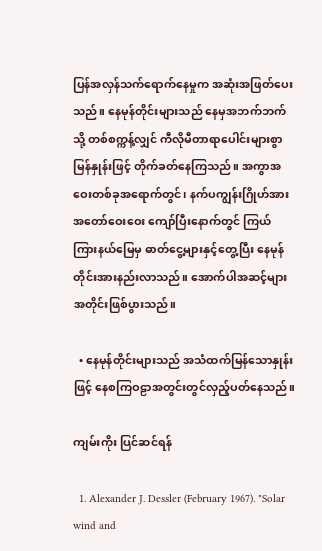ပြန်အလှန်သက်ရောက်နေမှုက အဆုံးအဖြတ်ပေးသည်။ နေမုန်တိုင်းများသည် နေမှအဘက်ဘက်သို့ တစ်စက္ကန့်လျှင် ကီလိုမီတာရာပေါင်းများစွာမြန်နှုန်းဖြင့် တိုက်ခတ်နေကြသည်။ အကွာအဝေးတစ်ခုအရောက်တွင်၊ နက်ပကျွန်းဂြိုဟ်အား အတော်ဝေးဝေး ကျော်ပြီးနောက်တွင် ကြယ်ကြားနယ်မြေမှ ဓာတ်ငွေ့များနှင့်တွေ့ပြီး နေမုန်တိုင်းအားနည်းလာသည်။ အောက်ပါအဆင့်များအတိုင်းဖြစ်ပွားသည်။

  • နေမုန်တိုင်းများသည် အသံထက်မြန်သောနှုန်းဖြင့် နေစကြဝဠာအတွင်းတွင်လှည့်ပတ်နေသည်။

ကျမ်းကိုး ပြင်ဆင်ရန်

  1. Alexander J. Dessler (February 1967). "Solar wind and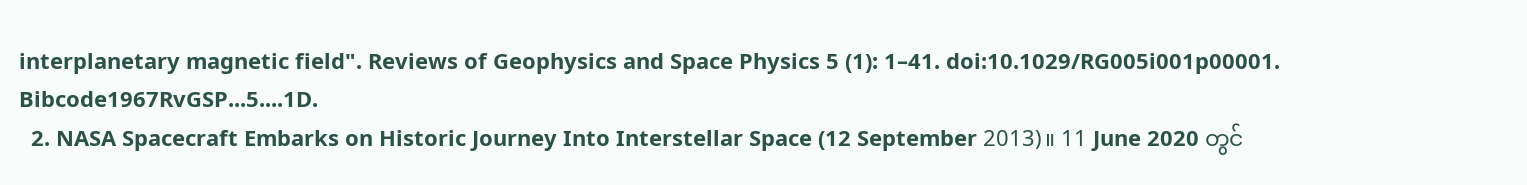interplanetary magnetic field". Reviews of Geophysics and Space Physics 5 (1): 1–41. doi:10.1029/RG005i001p00001. Bibcode1967RvGSP...5....1D.
  2. NASA Spacecraft Embarks on Historic Journey Into Interstellar Space (12 September 2013)။ 11 June 2020 တွင်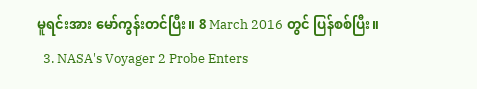မူရင်းအား မော်ကွန်းတင်ပြီး။ 8 March 2016 တွင် ပြန်စစ်ပြီး။
  3. NASA's Voyager 2 Probe Enters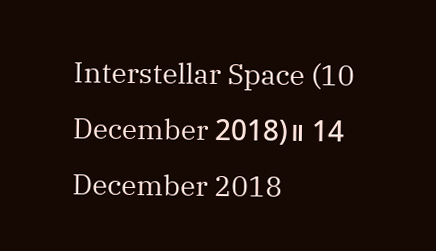Interstellar Space (10 December 2018)။ 14 December 2018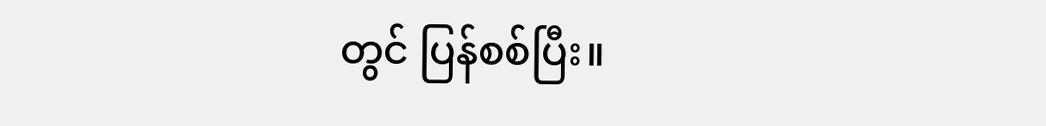တွင် ပြန်စစ်ပြီး။